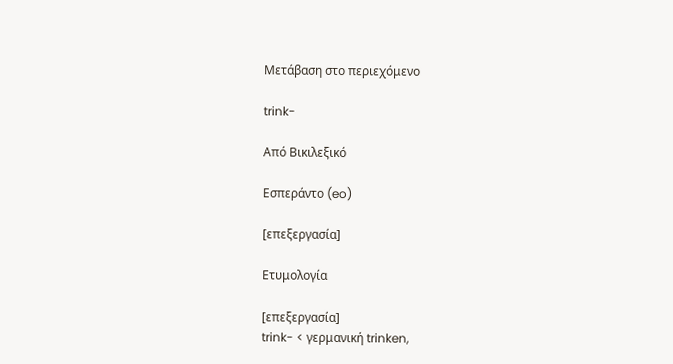Μετάβαση στο περιεχόμενο

trink-

Από Βικιλεξικό

Εσπεράντο (eo)

[επεξεργασία]

Ετυμολογία

[επεξεργασία]
trink- < γερμανική trinken,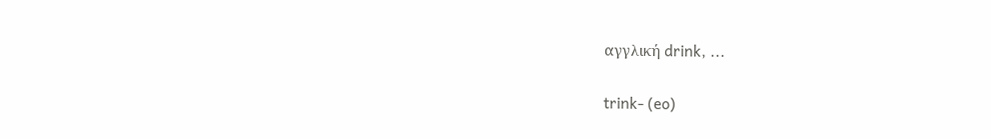αγγλική drink, ...

trink- (eo)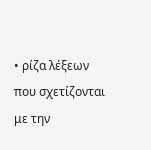• ρίζα λέξεων που σχετίζονται με την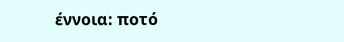έννοια: ποτό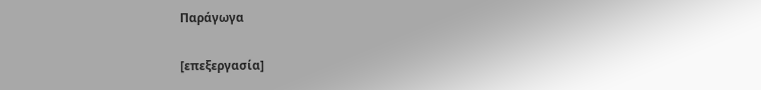Παράγωγα

[επεξεργασία]